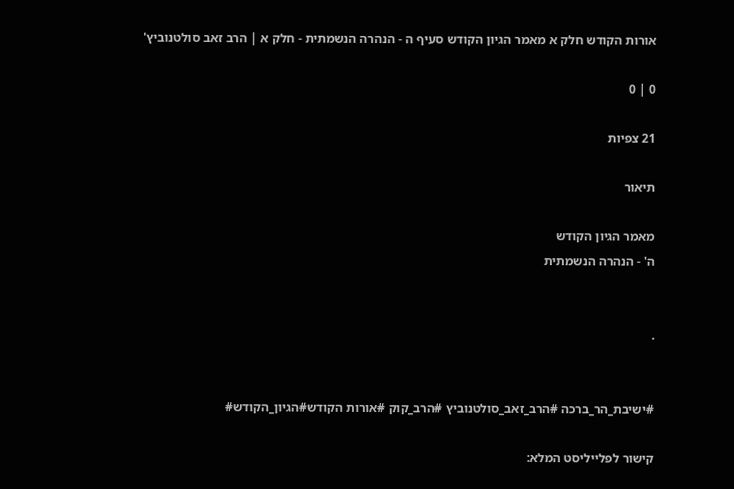אורות הקודש חלק א מאמר הגיון הקודש סעיף ה - הנהרה הנשמתית - חלק א | הרב זאב סולטנוביץ'

0 | 0

21 צפיות

תיאור

מאמר הגיון הקודש
ה' - הנהרה הנשמתית


.


#ישיבת_הר_ברכה #הרב_זאב_סולטנוביץ #הרב_קוק #אורות הקודש#הגיון_הקודש#

קישור לפלייליסט המלא: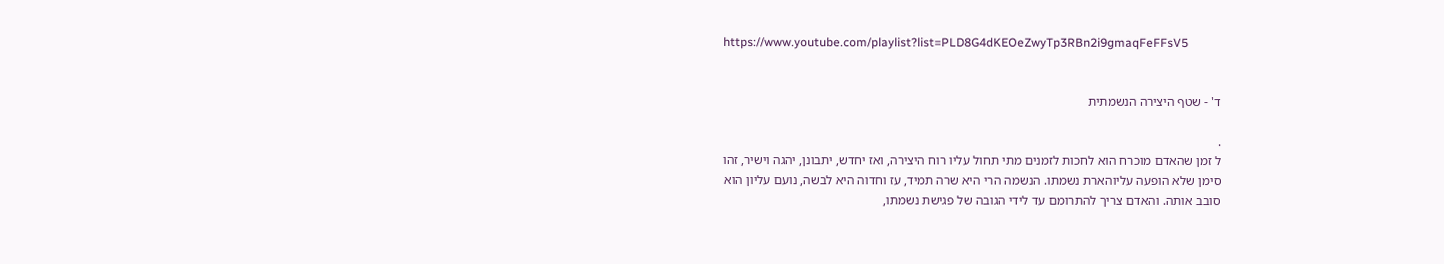https://www.youtube.com/playlist?list=PLD8G4dKEOeZwyTp3RBn2i9gmaqFeFFsV5


ד' - שטף היצירה הנשמתית

.
ל זמן שהאדם מוכרח הוא לחכות לזמנים מתי תחול עליו רוח היצירה, ואז יחדש, יתבונן, יהגה וישיר, זהו
סימן שלא הופעה עליוהארת נשמתו. הנשמה הרי היא שרה תמיד, עז וחדוה היא לבשה, נועם עליון הוא
סובב אותה. והאדם צריך להתרומם עד לידי הגובה של פגישת נשמתו,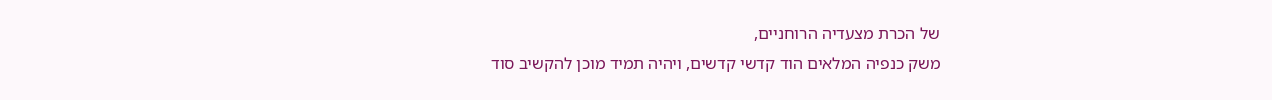של הכרת מצעדיה הרוחניים,
משק כנפיה המלאים הוד קדשי קדשים, ויהיה תמיד מוכן להקשיב סוד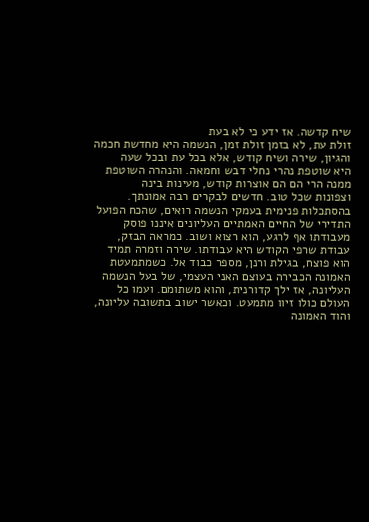שיח קדשה. אז ידע כי לא בעת
זולת עת, לא בזמן זולת זמן, הנשמה היא מחדשת חכמה והגיון, שירה ושיח קודש, אלא בכל עת ובכל שעה
היא שוטפת נהרי נחלי דבש וחמאה. והנהרה השוטפת ממנה הרי הם הם אוצרות קודש, מעינות בינה
וצפונות שכל טוב. חדשים לבקרים רבה אמונתך. בהסתכלות פנימית בעמקי הנשמה רואים, שהכח הפועל
התדירי של החיים האמתיים העליונים איננו פוסק מעבודתו אף לרגע, הוא רצוא ושוב. כמראה הבזק,
עבודת שרפי הקודש היא עבודתו. שירה וזמרה תמיד הוא פוצח, בגילת ורנן, מספר כבוד אל. כשמתמעטת
האמונה הכבירה בעוצם האני העצמי, של בעל הנשמה העליונה, אז ילך קדורנית, והוא משתומם. ועמו כל
העולם כולו זיוו מתמעט. וכאשר ישוב בתשובה עליונה, והוד האמונה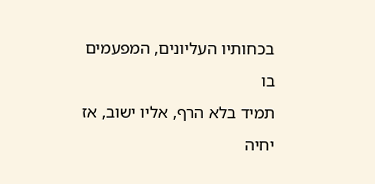בכחותיו העליונים, המפעמים בו
תמיד בלא הרף, אליו ישוב, אז יחיה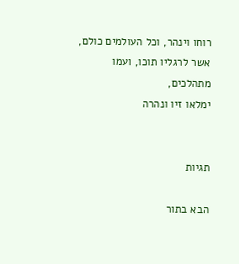רוחו וינהר, וכל העולמים כולם, אשר לרגליו תוכו, ועמו מתהלכים,
ימלאו זיו ונהרה


תגיות

הבא בתור